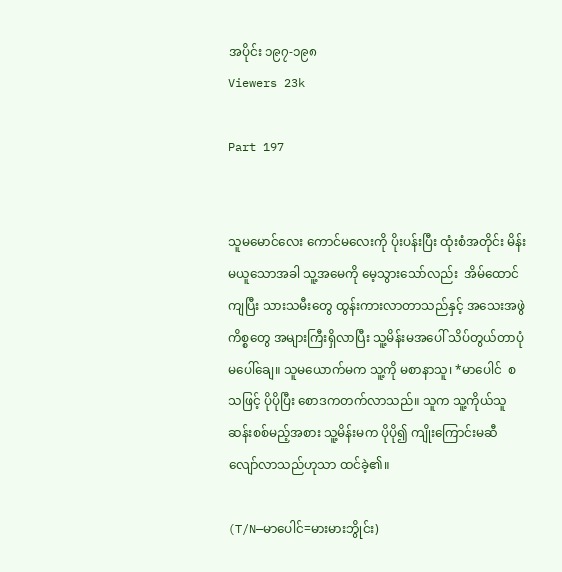အပိုင်း ၁၉၇-၁၉၈
Viewers 23k

Part 197


သူမမောင်လေး ကောင်မလေးကို ပိုးပန်းပြီး ထုံးစံအတိုင်း မိန်းမယူသောအခါ သူ့အမေကို မေ့သွားသော်လည်း  အိမ်ထောင်ကျပြီး သားသမီးတွေ ထွန်းကားလာတာသည်နှင့် အသေးအဖွဲကိစ္စတွေ အများကြီးရှိလာပြီး သူ့မိန်းမအပေါ် သိပ်တွယ်တာပုံမပေါ်ချေ။ သူမယောက်မက သူ့ကို မစာနာသူ၊ *မာပေါင်  စသဖြင့် ပိုပိုပြီး စောဒကတက်လာသည်။ သူက သူ့ကိုယ်သူ ဆန်းစစ်မည့်အစား သူ့မိန်းမက ပိုပို၍ ကျိုးကြောင်းမဆီလျော်လာသည်ဟုသာ ထင်ခဲ့၏။

(T/N—မာပေါင်=မားမားဘွိုင်း)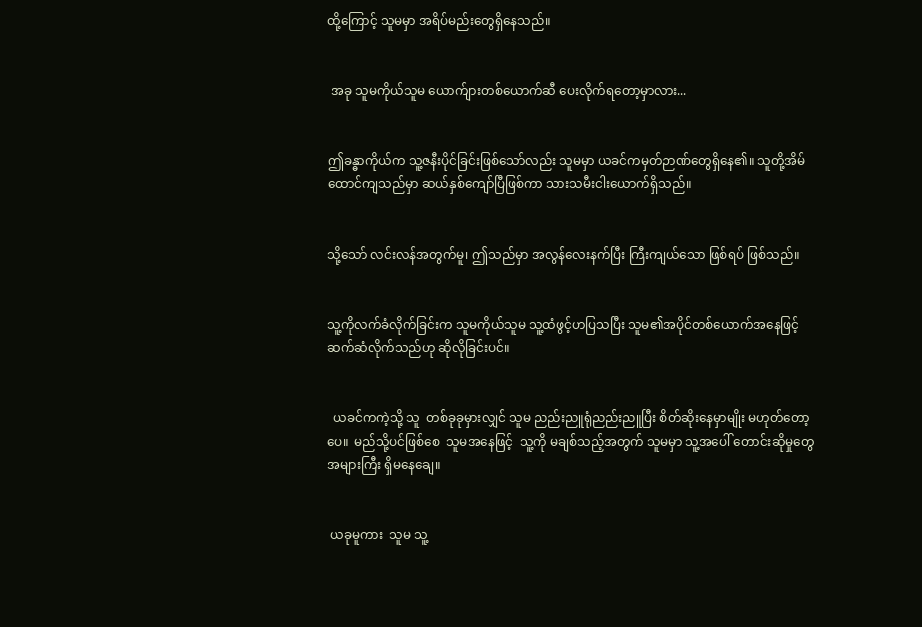ထို့ကြောင့် သူမမှာ အရိပ်မည်းတွေရှိနေသည်။


 အခု သူမကိုယ်သူမ ယောက်ျားတစ်ယောက်ဆီ ပေးလိုက်ရတော့မှာလား...


ဤခန္ဓာကိုယ်က သူ့ဇနီးပိုင်ခြင်းဖြစ်သော်လည်း သူမမှာ ယခင်ကမှတ်ဉာဏ်တွေရှိနေ၏။ သူတို့အိမ်ထောင်ကျသည်မှာ ဆယ်နှစ်ကျော်ပြီဖြစ်ကာ သားသမီးငါးယောက်ရှိသည်။


သို့သော် လင်းလန်အတွက်မူ၊ ဤသည်မှာ အလွန်လေးနက်ပြီး ကြီးကျယ်သော ဖြစ်ရပ် ဖြစ်သည်။


သူ့ကိုလက်ခံလိုက်ခြင်းက သူမကိုယ်သူမ သူ့ထံဖွင့်ဟပြသပြီး သူမ၏အပိုင်တစ်ယောက်အနေဖြင့် ဆက်ဆံလိုက်သည်ဟု ဆိုလိုခြင်းပင်။


  ယခင်ကကဲ့သို့ သူ  တစ်ခုခုမှားလျှင် သူမ ညည်းညူရုံညည်းညူပြီး စိတ်ဆိုးနေမှာမျိုး မဟုတ်တော့ပေ။  မည်သို့ပင်ဖြစ်စေ  သူမအနေဖြင့်  သူ့ကို မချစ်သည့်အတွက် သူမမှာ သူ့အပေါ် တောင်းဆိုမှုတွေ အများကြီး ရှိမနေချေ။


 ယခုမူကား  သူမ သူ့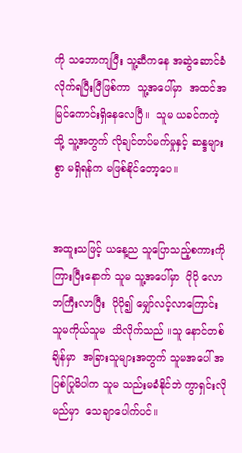ကို သဘောကျပြီး သူ့ဆီကနေ အဆွဲဆောင်ခံလိုက်ရပြီးပြီဖြစ်ကာ  သူ့အပေါ်မှာ  အထင်အမြင်ကောင်းရှိနေလေပြီ။  သူမ ယခင်ကကဲ့သို့ သူ့အတွက် လိုချင်တပ်မက်မှုနှင့် ဆန္ဒများစွာ မရှိရန်က မဖြစ်နိုင်တော့ပေ။


အထူးသဖြင့် ယနေ့ည သူပြောသည့်စကားကို ကြားပြီးနောက် သူမ သူ့အပေါ်မှာ  ပိုပို လောဘကြီးလာပြီး  ပိုပို၍ မျှော်လင့်လာကြောင်း သူမကိုယ်သူမ  သိလိုက်သည် ။သူ နောင်တစ်ချိန်မှာ  အခြားသူများအတွက် သူမအပေါ် အပြစ်ပြုမိပါက သူမ သည်းမခံနိုင်ဘဲ ကွာရှင်းလိုမည်မှာ  သေချာပေါက်ပင်။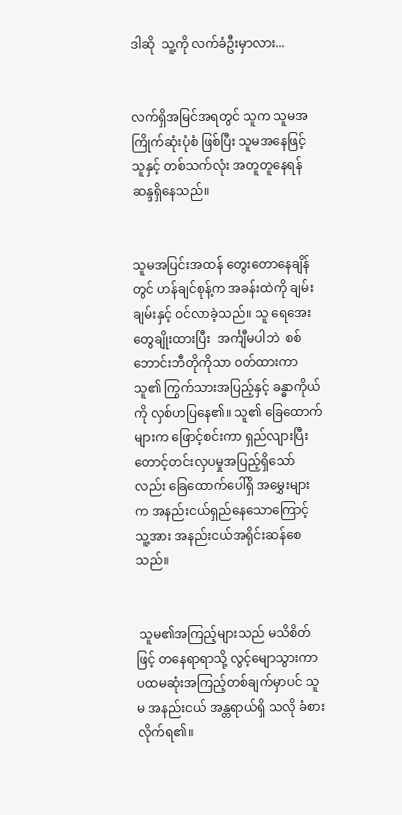ဒါဆို  သူ့ကို လက်ခံဦးမှာလား...


လက်ရှိအမြင်အရတွင် သူက သူမအကြိုက်ဆုံးပုံစံ ဖြစ်ပြီး သူမအနေဖြင့်  သူနှင့် တစ်သက်လုံး အတူတူနေရန် ဆန္ဒရှိနေသည်။


သူမအပြင်းအထန် တွေးတောနေချိန်တွင် ဟန်ချင်စုန့်က အခန်းထဲကို ချမ်းချမ်းနှင့် ဝင်လာခဲ့သည်။ သူ ရေအေးတွေချိုးထားပြီး  အင်္ကျီမပါဘဲ  စစ်ဘောင်းဘီတိုကိုသာ ၀တ်ထားကာ သူ၏ ကြွက်သားအပြည့်နှင့် ခန္ဓာကိုယ်ကို လှစ်ဟပြနေ၏။ သူ၏ ခြေထောက်များက ဖြောင့်စင်းကာ ရှည်လျားပြီး တောင့်တင်းလှပမှုအပြည့်ရှိသော်လည်း ခြေထောက်ပေါ်ရှိ အမွှေးများက အနည်းငယ်ရှည်နေသောကြောင့် သူ့အား အနည်းငယ်အရိုင်းဆန်စေသည်။


 သူမ၏အကြည့်များသည် မသိစိတ်ဖြင့် တနေရာရာသို့ လွင့်မျောသွားကာ ပထမဆုံးအကြည့်တစ်ချက်မှာပင် သူမ အနည်းငယ် အန္တရာယ်ရှိ သလို ခံစားလိုက်ရ၏။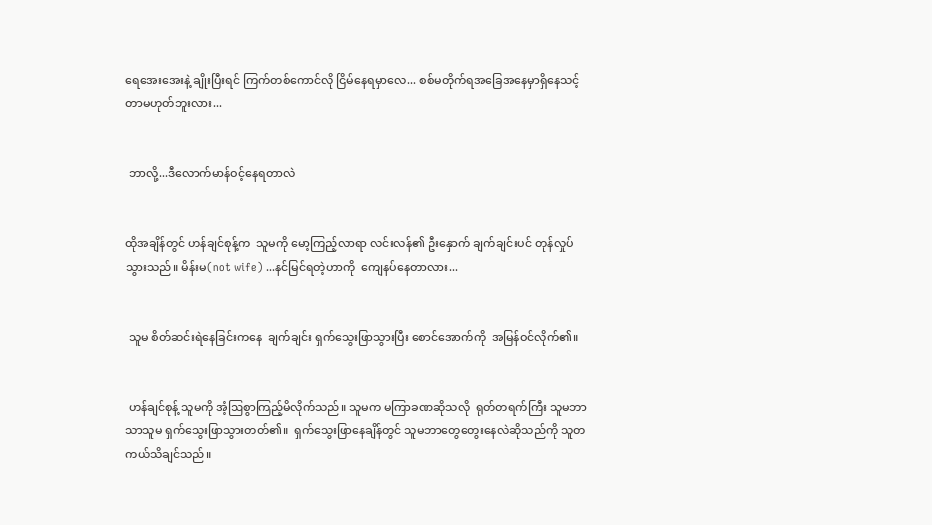ရေအေးအေးနဲ့ ချိုးပြီးရင် ကြက်တစ်ကောင်လို ငြိမ်နေရမှာလေ... စစ်မတိုက်ရအခြေအနေမှာရှိနေသင့်တာမဟုတ်ဘူးလား...


 ဘာလို့...ဒီလောက်မာန်ဝင့်နေရတာလဲ


ထိုအချိန်တွင် ဟန်ချင်စုန့်က  သူမကို မော့ကြည့်လာရာ လင်းလန်၏ ဦးနှောက် ချက်ချင်းပင် တုန်လှုပ်သွားသည်။ မိန်းမ(not wife) ...နင်မြင်ရတဲ့ဟာကို  ကျေနပ်နေတာလား...


 သူမ စိတ်ဆင်းရဲနေခြင်းကနေ  ချက်ချင်း ရှက်သွေးဖြာသွားပြီး စောင်အောက်ကို  အမြန်ဝင်လိုက်၏။


 ဟန်ချင်စုန့် သူမကို အံ့ဩစွာကြည့်မိလိုက်သည်။ သူမက မကြာခဏဆိုသလို  ရုတ်တရက်ကြီး သူမဘာသာသူမ ရှက်သွေးဖြာသွားတတ်၏။  ရှက်သွေးဖြာနေချိန်တွင် သူမဘာတွေတွေးနေလဲဆိုသည်ကို သူတကယ်သိချင်သည်။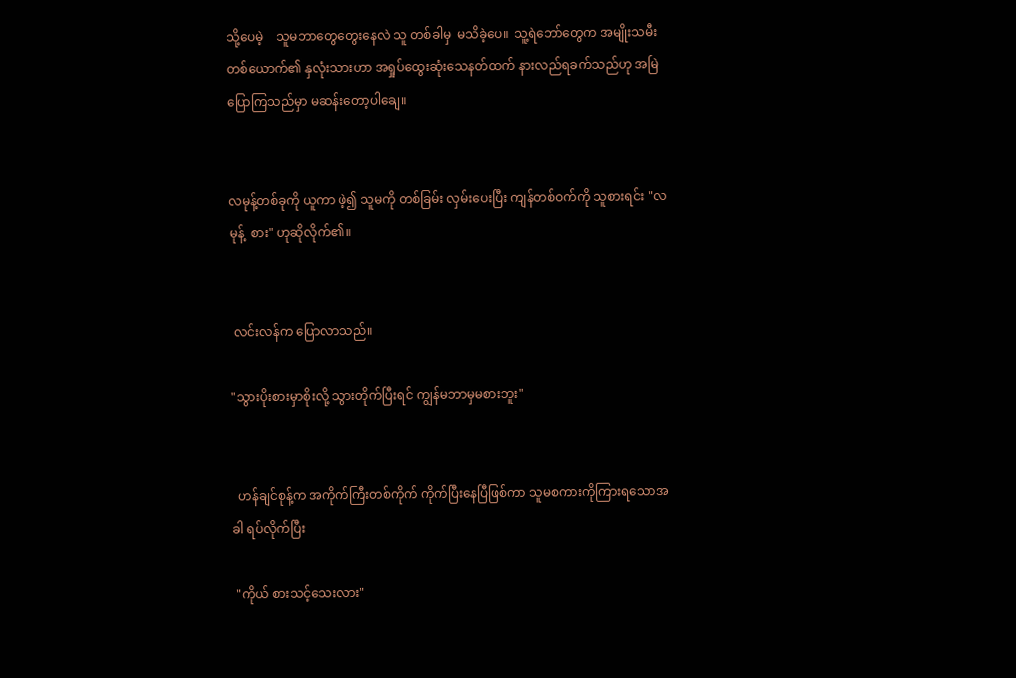သို့ပေမဲ့    သူမဘာတွေတွေးနေလဲ သူ တစ်ခါမှ  မသိခဲ့ပေ။  သူ့ရဲဘော်တွေက အမျိုးသမီးတစ်ယောက်၏ နှလုံးသားဟာ အရှုပ်ထွေးဆုံးသေနတ်ထက် နားလည်ရခက်သည်ဟု အမြဲပြောကြသည်မှာ မဆန်းတော့ပါချေ။


လမုန့်တစ်ခုကို ယူကာ ဖဲ့၍ သူမကို တစ်ခြမ်း လှမ်းပေးပြီး ကျန်တစ်ဝက်ကို သူစားရင်း "လမုန့်  စား" ဟုဆိုလိုက်၏။


 လင်းလန်က ပြောလာသည်။

"သွားပိုးစားမှာစိုးလို့ သွားတိုက်ပြီးရင် ကျွန်မဘာမှမစားဘူး"


  ဟန်ချင်စုန့်က အကိုက်ကြီးတစ်ကိုက် ကိုက်ပြီးနေပြီဖြစ်ကာ သူမစကားကိုကြားရသောအခါ ရပ်လိုက်ပြီး

 "ကိုယ် စားသင့်သေးလား"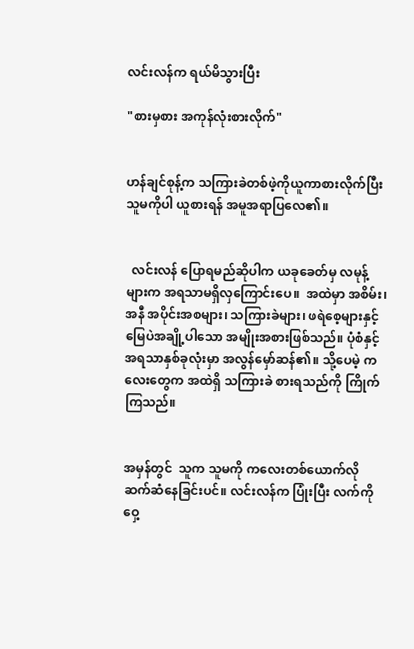လင်းလန်က ရယ်မိသွားပြီး

"စားမှစား အကုန်လုံးစားလိုက်"


ဟန်ချင်စုန့်က သကြားခဲတစ်ဖဲ့ကိုယူကာစားလိုက်ပြီး သူမကိုပါ ယူစားရန် အမူအရာပြလေ၏။


  လင်းလန် ပြောရမည်ဆိုပါက ယခုခေတ်မှ လမုန့်များက အရသာမရှိလှကြောင်းပေ။  အထဲမှာ အစိမ်း၊ အနီ အပိုင်းအစများ၊ သကြားခဲများ၊ ဖရဲစေ့များနှင့် မြေပဲအချို့ပါသော အမျိုးအစားဖြစ်သည်။ ပုံစံနှင့် အရသာနှစ်ခုလုံးမှာ အလွန်မှော်ဆန်၏။ သို့ပေမဲ့ ကလေးတွေက အထဲရှိ သကြားခဲ စားရသည်ကို ကြိုက်ကြသည်။


အမှန်တွင်  သူက သူမကို ကလေးတစ်ယောက်လို  ဆက်ဆံနေခြင်းပင်။ လင်းလန်က ပြုံးပြီး လက်ကို ဝှေ့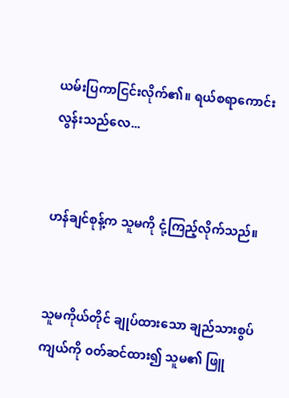ယမ်းပြကာငြင်းလိုက်၏။ ရယ်စရာကောင်းလွန်းသည်လေ...


ဟန်ချင်စုန့်က သူမကို ငုံ့ကြည့်လိုက်သည်။


သူမကိုယ်တိုင် ချုပ်ထားသော ချည်သားစွပ်ကျယ်ကို ၀တ်ဆင်ထား၍ သူမ၏ ဖြူ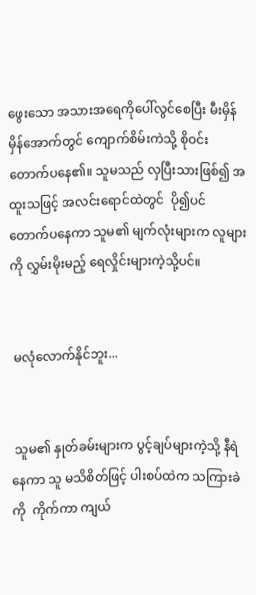ဖွေးသော အသားအရေကိုပေါ်လွင်စေပြီး မီးမှိန်မှိန်အောက်တွင် ကျောက်စိမ်းကဲသို့ စိုဝင်းတောက်ပနေ၏။ သူမသည် လှပြီးသားဖြစ်၍ အထူးသဖြင့် အလင်းရောင်ထဲတွင်  ပို၍ပင် တောက်ပနေကာ သူမ၏ မျက်လုံးများက လူများကို လွှမ်းမိုးမည့် ရေလှိုင်းများကဲ့သို့ပင်။


 မလုံလောက်နိုင်ဘူး...


 သူမ၏ နှုတ်ခမ်းများက ပွင့်ချပ်များကဲ့သို့ နီရဲနေကာ သူ မသိစိတ်ဖြင့် ပါးစပ်ထဲက သကြားခဲကို  ကိုက်ကာ ကျယ်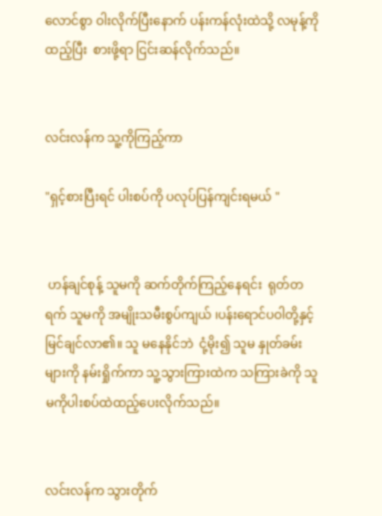လောင်စွာ ဝါးလိုက်ပြီးနောက် ပန်းကန်လုံးထဲသို့ လမုန့်ကို ထည့်ပြီး  စားဖို့ရာ ငြင်းဆန်လိုက်သည်။


လင်းလန်က သူ့ကိုကြည့်ကာ

"ရှင့်စားပြီးရင် ပါးစပ်ကို ပလုပ်ပြန်ကျင်းရမယ် "


 ဟန်ချင်စုန့် သူမကို ဆက်တိုက်ကြည့်နေရင်း  ရုတ်တရက် သူမကို အမျိုးသမီးစွပ်ကျယ် ၊ပန်းရောင်ပဝါတို့နှင့် မြင်ချင်လာ၏။ သူ မနေနိုင်ဘဲ  ငုံ့မိုး၍ သူမ နှုတ်ခမ်းများကို နမ်းရှိုက်ကာ သူ့သွားကြားထဲက သကြားခဲကို သူမကိုပါးစပ်ထဲထည့်ပေးလိုက်သည်။


လင်းလန်က သွားတိုက်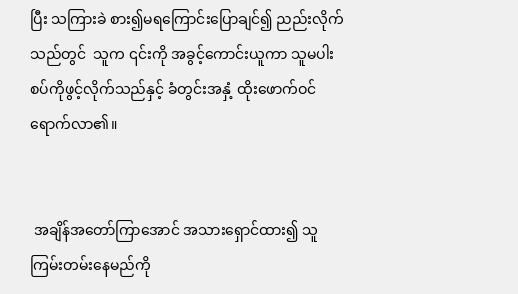ပြီး သကြားခဲ စား၍မရကြောင်းပြောချင်၍ ညည်းလိုက်သည်တွင်  သူက ၎င်းကို အခွင့်ကောင်းယူကာ သူမပါးစပ်ကိုဖွင့်လိုက်သည်နှင့် ခံတွင်းအနှံ့ ထိုးဖောက်ဝင်ရောက်လာ၏။


 အချိန်အတော်ကြာအောင် အသားရှောင်ထား၍ သူ ကြမ်းတမ်းနေမည်ကို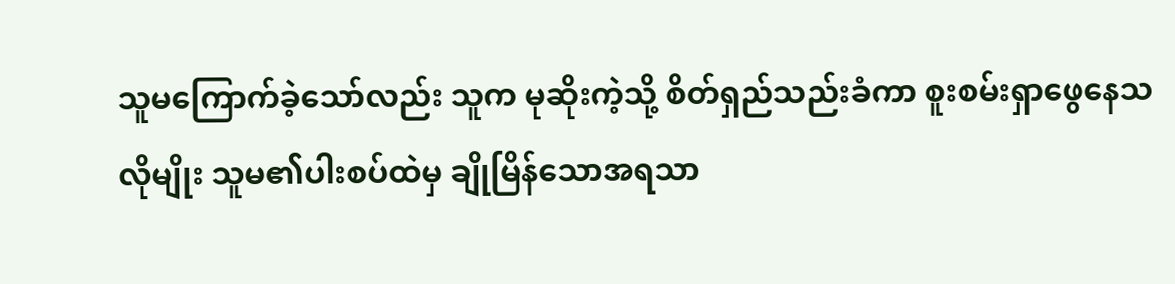သူမကြောက်ခဲ့သော်လည်း သူက မုဆိုးကဲ့သို့ စိတ်ရှည်သည်းခံကာ စူးစမ်းရှာဖွေနေသလိုမျိုး သူမ၏ပါးစပ်ထဲမှ ချိုမြိန်သောအရသာ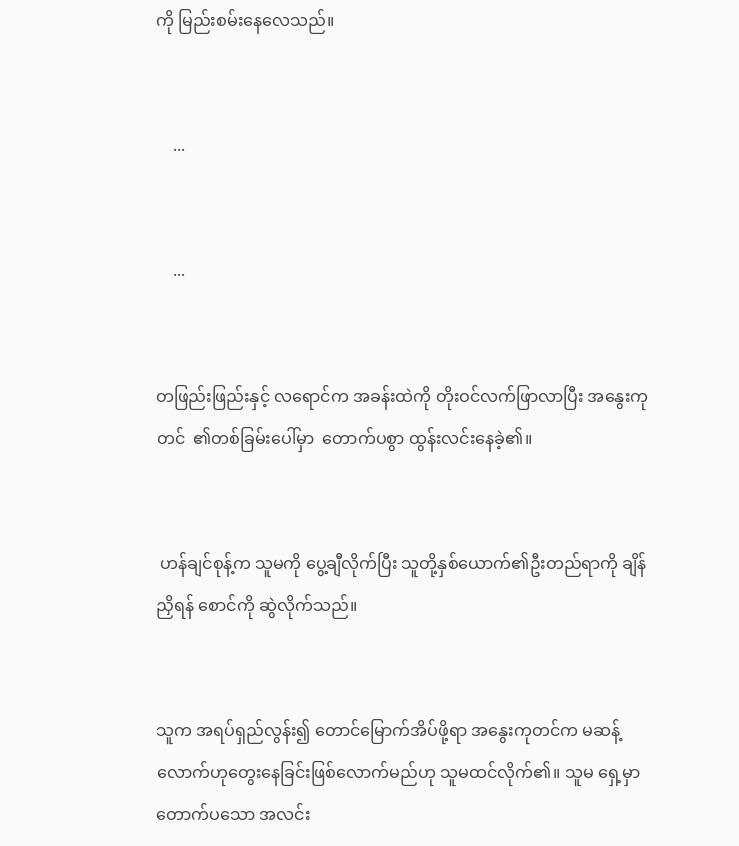ကို မြည်းစမ်းနေလေသည်။


    ...


    ...


တဖြည်းဖြည်းနှင့် လရောင်က အခန်းထဲကို တိုးဝင်လက်ဖြာလာပြီး အနွေးကုတင်  ၏တစ်ခြမ်းပေါ်မှာ  တောက်ပစွာ ထွန်းလင်းနေခဲ့၏။


 ဟန်ချင်စုန့်က သူမကို ပွေ့ချီလိုက်ပြီး သူတို့နှစ်ယောက်၏ဦးတည်ရာကို ချိန်ညှိရန် စောင်ကို ဆွဲလိုက်သည်။


သူက အရပ်ရှည်လွန်း၍ တောင်မြောက်အိပ်ဖို့ရာ အနွေးကုတင်က မဆန့်လောက်ဟုတွေးနေခြင်းဖြစ်လောက်မည်ဟု သူမထင်လိုက်၏။ သူမ ရှေ့မှာ တောက်ပသော အလင်း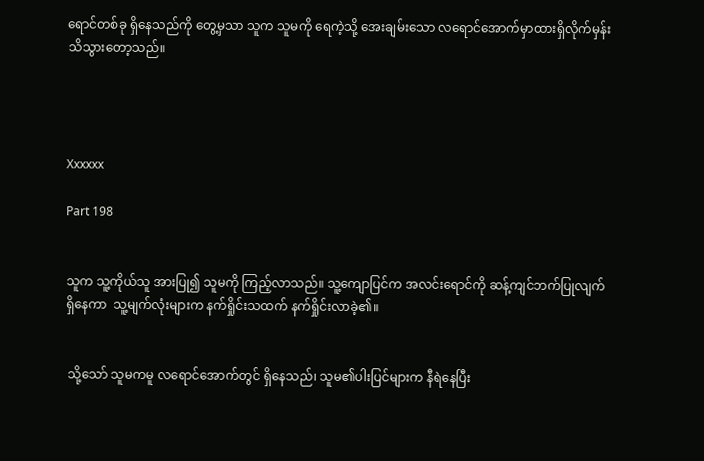ရောင်တစ်ခု ရှိနေသည်ကို တွေ့မှသာ သူက သူမကို ရေကဲ့သို့ အေးချမ်းသော လရောင်အောက်မှာထားရှိလိုက်မှန်း သိသွားတော့သည်။




Xxxxxx

Part 198


သူက သူ့ကိုယ်သူ အားပြု၍ သူမကို ကြည့်လာသည်။ သူ့ကျောပြင်က အလင်းရောင်ကို ဆန့်ကျင်ဘက်ပြုလျက်ရှိနေကာ  သူ့မျက်လုံးများက နက်ရှိုင်းသထက် နက်ရှိုင်းလာခဲ့၏။


 သို့သော် သူမကမူ လရောင်အောက်တွင် ရှိနေသည်၊ သူမ၏ပါးပြင်များက နီရဲနေပြီး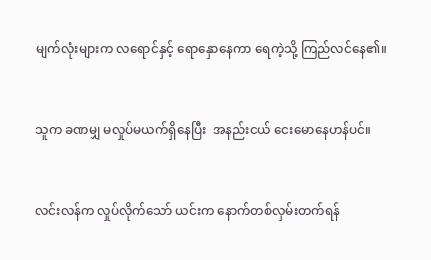မျက်လုံးများက လရောင်နှင့် ရောနှောနေကာ ရေကဲ့သို့ ကြည်လင်နေ၏။


သူက ခဏမျှ မလှုပ်မယက်ရှိနေပြီး  အနည်းငယ် ငေးမောနေဟန်ပင်။


လင်းလန်က လှုပ်လိုက်သော် ယင်းက နောက်တစ်လှမ်းတက်ရန်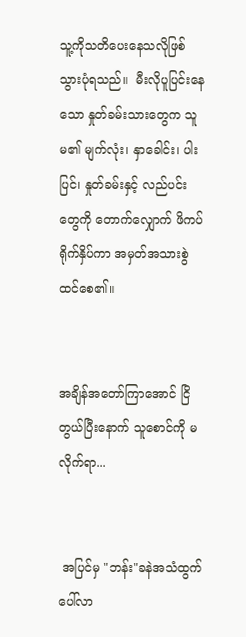သူ့ကိုသတိပေးနေသလိုဖြစ်သွားပုံရသည်။  မီးလိုပူပြင်းနေသော နှုတ်ခမ်းသားတွေက သူမ၏ မျက်လုံး၊ နှာခေါင်း၊ ပါးပြင်၊ နှုတ်ခမ်းနှင့် လည်ပင်းတွေကို တောက်လျှောက် ဖိကပ်ရိုက်နှိပ်ကာ အမှတ်အသားစွဲထင်စေ၏။


အချိန်အတော်ကြာအောင် ငြိတွယ်ပြီးနောက် သူစောင်ကို မလိုက်ရာ...


 အပြင်မှ "ဘန်း"ခနဲအသံထွက်ပေါ်လာ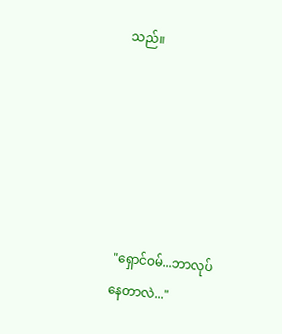သည်။






 "ရှောင်ဝမ်...ဘာလုပ်နေတာလဲ..."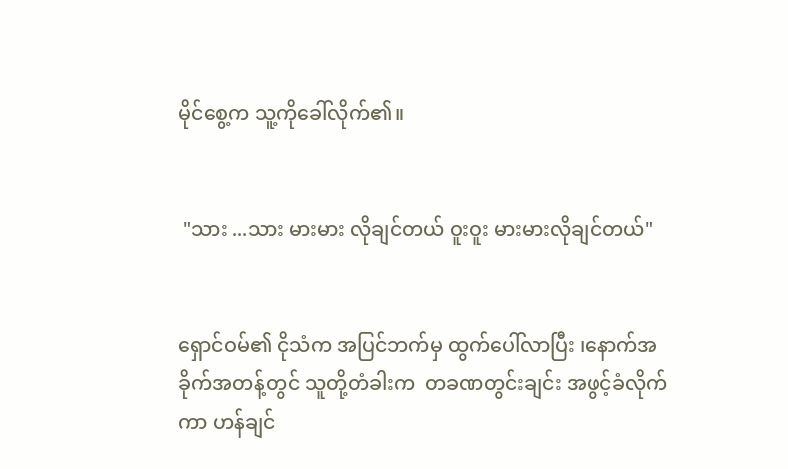မိုင်စွေ့က သူ့ကိုခေါ်လိုက်၏။


 "သား ...သား မားမား လိုချင်တယ် ဝူးဝူး မားမားလိုချင်တယ်"


ရှောင်ဝမ်၏ ငိုသံက အပြင်ဘက်မှ ထွက်ပေါ်လာပြီး ၊နောက်အခိုက်အတန့်တွင် သူတို့တံခါးက  တခဏတွင်းချင်း အဖွင့်ခံလိုက်ကာ ဟန်ချင်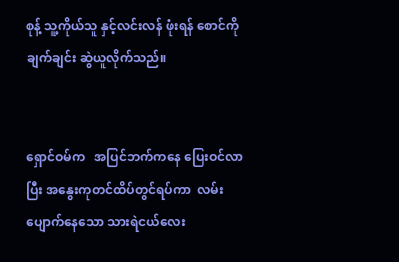စုန့် သူ့ကိုယ်သူ နှင့်လင်းလန် ဖုံးရန် စောင်ကို ချက်ချင်း ဆွဲယူလိုက်သည်။


ရှောင်ဝမ်က   အပြင်ဘက်ကနေ ပြေးဝင်လာပြီး အနွေးကုတင်ထိပ်တွင်ရပ်ကာ  လမ်းပျောက်နေသော သားရဲငယ်လေး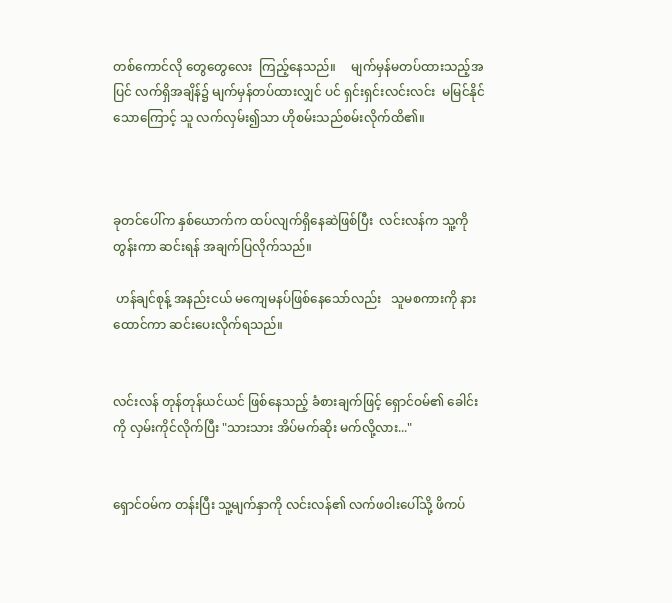တစ်ကောင်လို တွေတွေလေး  ကြည့်နေသည်။     မျက်မှန်မတပ်ထားသည့်အပြင် လက်ရှိအချိန်၌ မျက်မှန်တပ်ထားလျှင် ပင် ရှင်းရှင်းလင်းလင်း  မမြင်နိုင်သောကြောင့် သူ လက်လှမ်း၍သာ ဟိုစမ်းသည်စမ်းလိုက်ထိ၏။



ခုတင်ပေါ်က နှစ်ယောက်က ထပ်လျက်ရှိနေဆဲဖြစ်ပြီး  လင်းလန်က သူ့ကို တွန်းကာ ဆင်းရန် အချက်ပြလိုက်သည်။

 ဟန်ချင်စုန့် အနည်းငယ် မကျေမနပ်ဖြစ်နေသော်လည်း   သူမစကားကို နားထောင်ကာ ဆင်းပေးလိုက်ရသည်။


လင်းလန် တုန်တုန်ယင်ယင် ဖြစ်နေသည့် ခံစားချက်ဖြင့် ရှောင်ဝမ်၏ ခေါင်းကို လှမ်းကိုင်လိုက်ပြီး "သားသား အိပ်မက်ဆိုး မက်လို့လား..."


ရှောင်ဝမ်က တန်းပြီး သူ့မျက်နှာကို လင်းလန်၏ လက်ဖဝါးပေါ်သို့ ဖိကပ်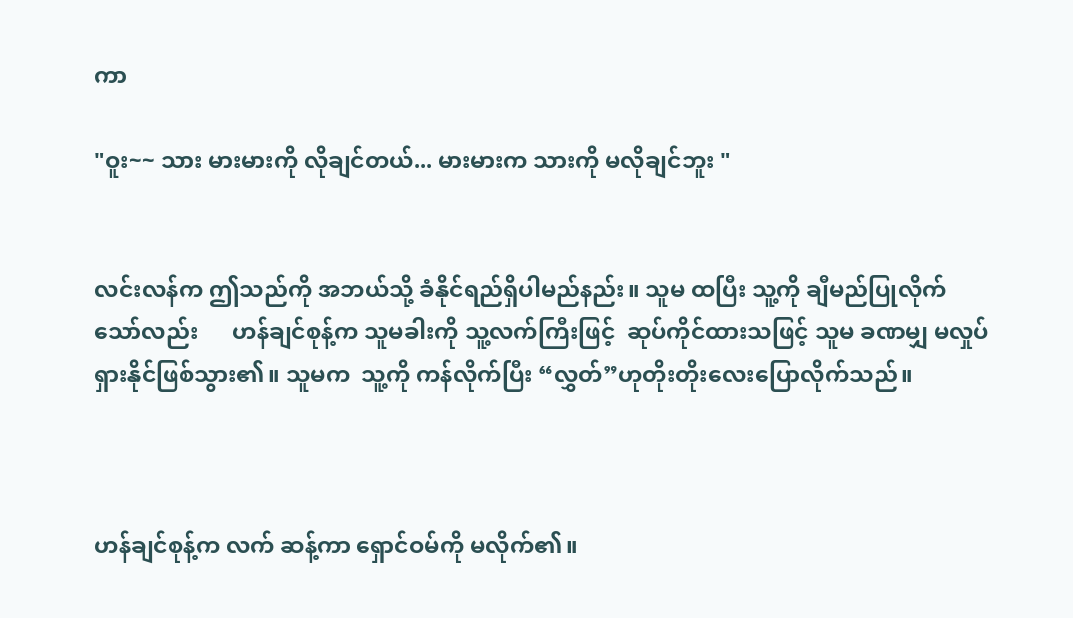ကာ

"ဝူး~~ သား မားမားကို လိုချင်တယ်... မားမားက သားကို မလိုချင်ဘူး "


လင်းလန်က ဤသည်ကို အဘယ်သို့ ခံနိုင်ရည်ရှိပါမည်နည်း။ သူမ ထပြီး သူ့ကို ချီမည်ပြုလိုက်သော်လည်း      ဟန်ချင်စုန့်က သူမခါးကို သူ့လက်ကြီးဖြင့်  ဆုပ်ကိုင်ထားသဖြင့် သူမ ခဏမျှ မလှုပ်ရှားနိုင်ဖြစ်သွား၏။ သူမက  သူ့ကို ကန်လိုက်ပြီး “လွှတ်”ဟုတိုးတိုးလေးပြောလိုက်သည်။



ဟန်ချင်စုန့်က လက် ဆန့်ကာ ရှောင်ဝမ်ကို မလိုက်၏။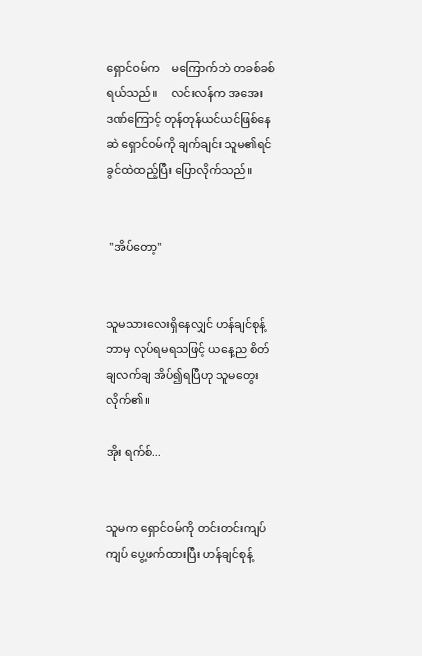ရှောင်ဝမ်က    မကြောက်ဘဲ တခစ်ခစ်ရယ်သည်။     လင်းလန်က အအေးဒဏ်ကြောင့် တုန်တုန်ယင်ယင်ဖြစ်နေဆဲ ရှောင်ဝမ်ကို ချက်ချင်း သူမ၏ရင်ခွင်ထဲထည့်ပြီး ပြောလိုက်သည်။


 "အိပ်တော့"


သူမသားလေးရှိနေလျှင် ဟန်ချင်စုန့် ဘာမှ လုပ်ရမရသဖြင့် ယနေ့ည စိတ်ချလက်ချ အိပ်၍ရပြီဟု သူမတွေးလိုက်၏။

အိုး ရက်စ်...


သူမက ရှောင်ဝမ်ကို တင်းတင်းကျပ်ကျပ် ပွေ့ဖက်ထားပြီး ဟန်ချင်စုန့်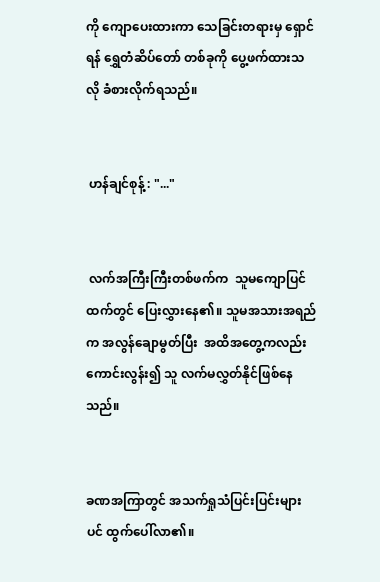ကို ကျောပေးထားကာ သေခြင်းတရားမှ ရှောင်ရန် ရွှေတံဆိပ်တော် တစ်ခုကို ပွေ့ဖက်ထားသလို ခံစားလိုက်ရသည်။


 ဟန်ချင်စုန့် : "..."


 လက်အကြီးကြီးတစ်ဖက်က  သူမကျောပြင်ထက်တွင် ပြေးလွှားနေ၏။ သူမအသားအရည်က အလွန်ချောမွတ်ပြီး  အထိအတွေ့ကလည်း ကောင်းလွန်း၍ သူ လက်မလွှတ်နိုင်ဖြစ်နေသည်။


ခဏအကြာတွင် အသက်ရှုသံပြင်းပြင်းများပင် ထွက်ပေါ်လာ၏။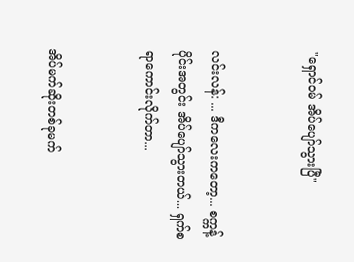"ရှောင်ဝမ် အိပ်ပျော်သွားပြီ"


လင်းလန်: ... ဒီကလေးကတော့... စက္ကန့်ပိုင်းအတွင်း အိပ်ပျော်သွားတယ်... ရှက်စရာကောင်းလိုက်တာ...


အိပ်မက်ဆိုးတစ်ခုမက်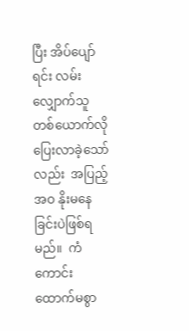ပြီး အိပ်ပျော်ရင်း လမ်းလျှောက်သူတစ်ယောက်လို ပြေးလာခဲ့သော်လည်း  အပြည့်အဝ နိုးမနေခြင်းပဲဖြစ်ရမည်။  ကံကောင်းထောက်မစွာ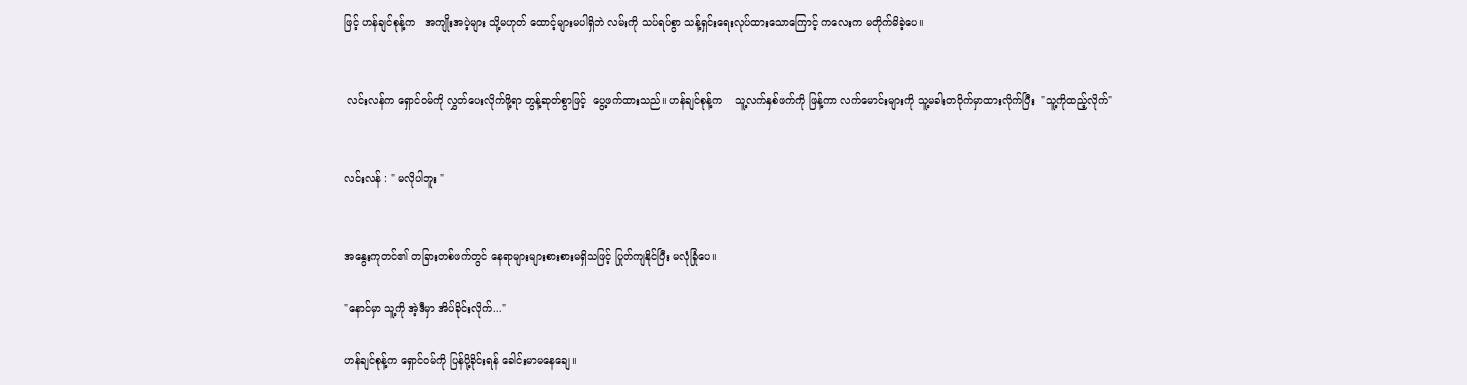ဖြင့် ဟန်ချင်စုန့်က   အကျိုးအပဲ့များ သို့မဟုတ် ထောင့်များမပါရှိဘဲ လမ်းကို သပ်ရပ်စွာ သန့်ရှင်းရေးလုပ်ထားသောကြောင့် ကလေးက မတိုက်မိခဲ့ပေ။


 လင်းလန်က ရှောင်ဝမ်ကို လွှတ်ပေးလိုက်ဖို့ရာ တွန့်ဆုတ်စွာဖြင့်  ပွေ့ဖက်ထားသည်။ ဟန်ချင်စုန့်က    သူ့လက်နှစ်ဖက်ကို ဖြန့်ကာ လက်မောင်းများကို သူ့မခါးတဝိုက်မှာထားလိုက်ပြီး  "သူ့ကိုထည့်လိုက်"


လင်းလန် : " မလိုပါဘူး "


အနွေးကုတင်၏ တခြားတစ်ဖက်တွင် နေရာများများစားစားမရှိသဖြင့် ပြုတ်ကျနိုင်ပြီး မလုံခြုံပေ။

"နောင်မှာ သူ့ကို အဲ့ဒီမှာ အိပ်ခိုင်းလိုက်..."

ဟန်ချင်စုန့်က ရှောင်ဝမ်ကို ပြန်ပို့ခိုင်းရန် ခေါင်းမာမနေချေ။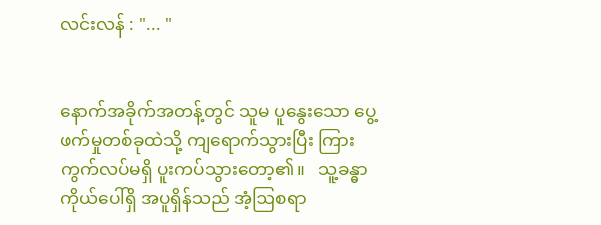လင်းလန် : "... "


နောက်အခိုက်အတန့်တွင် သူမ ပူနွေးသော ပွေ့ဖက်မှုတစ်ခုထဲသို့ ကျရောက်သွားပြီး ကြားကွက်လပ်မရှိ ပူးကပ်သွားတော့၏။   သူ့ခန္ဓာကိုယ်ပေါ်ရှိ အပူရှိန်သည် အံ့ဩစရာ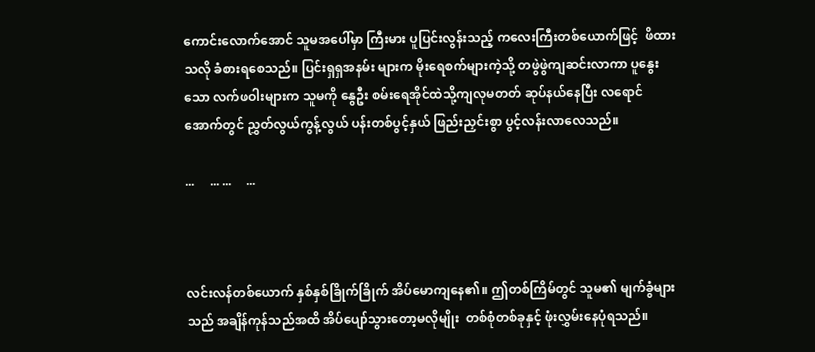ကောင်းလောက်အောင် သူမအပေါ်မှာ ကြီးမား ပူပြင်းလွန်းသည့် ကလေးကြီးတစ်ယောက်ဖြင့်  ဖိထားသလို ခံစားရစေသည်။ ပြင်းရှရှအနမ်း များက မိုးရေစက်များကဲ့သို့ တဖွဲဖွဲကျဆင်းလာကာ ပူနွေးသော လက်ဖဝါးများက သူမကို နွေဦး စမ်းရေအိုင်ထဲသို့ကျလုမတတ် ဆုပ်နယ်နေပြီး လရောင်အောက်တွင် ညွှတ်လွယ်ကွန့်လွယ် ပန်းတစ်ပွင့်နှယ် ဖြည်းညှင်းစွာ ပွင့်လန်းလာလေသည်။

...     ... ...     ...



လင်းလန်တစ်ယောက် နှစ်နှစ်ခြိုက်ခြိုက် အိပ်မောကျနေ၏။ ဤတစ်ကြိမ်တွင် သူမ၏ မျက်ခွံများသည် အချိန်ကုန်သည်အထိ အိပ်ပျော်သွားတော့မလိုမျိုး  တစ်စုံတစ်ခုနှင့် ဖုံးလွှမ်းနေပုံရသည်။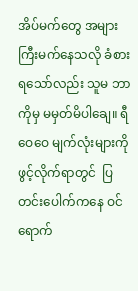အိပ်မက်တွေ အများကြီးမက်နေသလို ခံစားရသော်လည်း သူမ ဘာကိုမှ မမှတ်မိပါချေ။ ရီဝေဝေ မျက်လုံးများကိုဖွင့်လိုက်ရာတွင်  ပြတင်းပေါက်ကနေ ဝင်ရောက်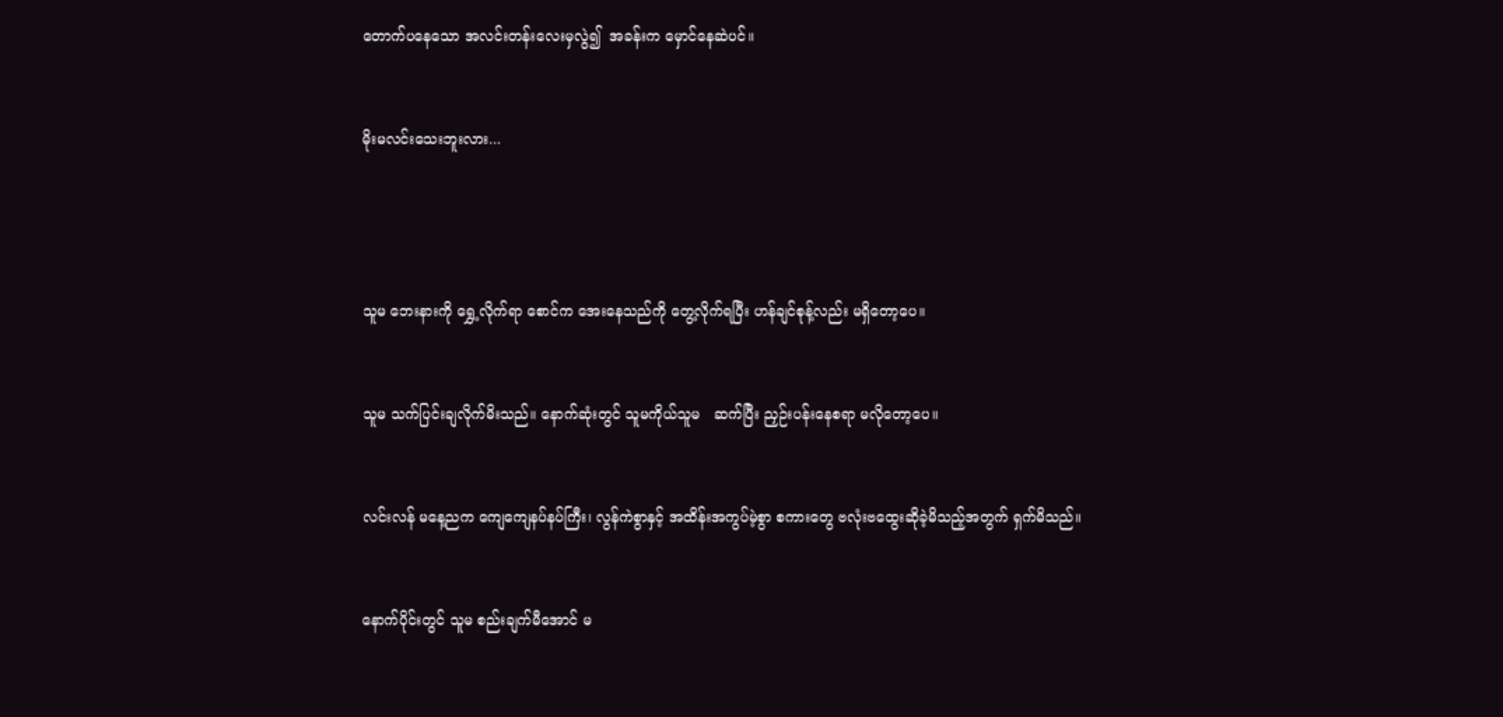တောက်ပနေသော အလင်းတန်းလေးမှလွဲ၍  အခန်းက မှောင်နေဆဲပင်။


မိုးမလင်းသေးဘူးလား...




သူမ ဘေးနားကို ရွှေ့လိုက်ရာ စောင်က အေးနေသည်ကို တွေ့လိုက်ရပြီး ဟန်ချင်စုန့်လည်း မရှိတော့ပေ။


သူမ သက်ပြင်းချလိုက်မိးသည်။ နောက်ဆုံးတွင် သူမကိုယ်သူမ   ဆက်ပြီး ညှဉ်းပန်းနေစရာ မလိုတော့ပေ။


လင်းလန် မနေ့ညက ကျေကျေနပ်နပ်ကြီး၊ လွန်ကဲစွာနှင့် အထိန်းအကွပ်မဲ့စွာ စကားတွေ ဗလုံးဗထွေးဆိုခဲ့မိသည့်အတွက် ရှက်မိသည်။


နောက်ပိုင်းတွင် သူမ စည်းချက်မီအောင် မ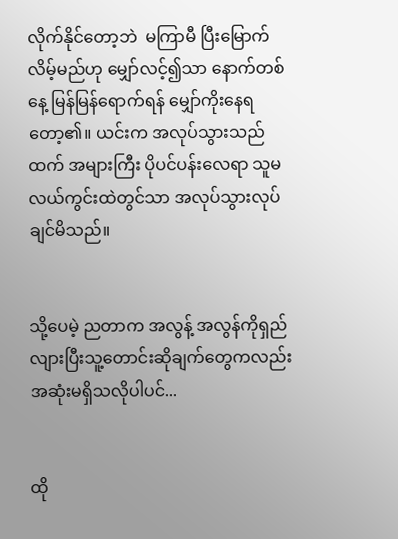လိုက်နိုင်တော့ဘဲ  မကြာမီ ပြီးမြောက်လိမ့်မည်ဟု မျှော်လင့်၍သာ နောက်တစ်နေ့ မြန်မြန်ရောက်ရန် မျှော်ကိုးနေရတော့၏။ ယင်းက အလုပ်သွားသည်ထက် အများကြီး ပိုပင်ပန်းလေရာ သူမ လယ်ကွင်းထဲတွင်သာ အလုပ်သွားလုပ်ချင်မိသည်။


သို့ပေမဲ့ ညတာက အလွန့် အလွန်ကိုရှည်လျားပြီးသူ့တောင်းဆိုချက်တွေကလည်း အဆုံးမရှိသလိုပါပင်...


ထို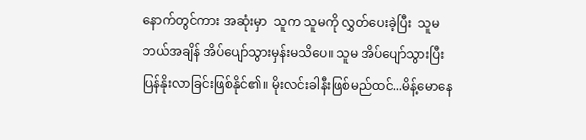နောက်တွင်ကား အဆုံးမှာ  သူက သူမကို လွှတ်ပေးခဲ့ပြီး  သူမ ဘယ်အချိန် အိပ်ပျော်သွားမှန်းမသိပေ။ သူမ အိပ်ပျော်သွားပြီး ပြန်နိုးလာခြင်းဖြစ်နိုင်၏။ မိုးလင်းခါနီးဖြစ်မည်ထင်...မိန့်မောနေ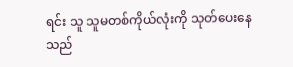ရင်း သူ သူမတစ်ကိုယ်လုံးကို သုတ်ပေးနေသည်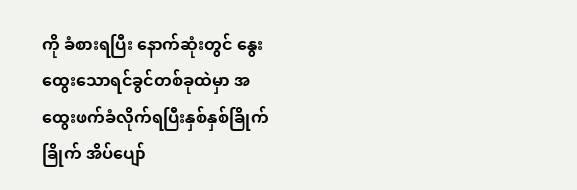ကို ခံစားရပြီး နောက်ဆုံးတွင် နွေးထွေးသောရင်ခွင်တစ်ခုထဲမှာ အထွေးဖက်ခံလိုက်ရပြီးနှစ်နှစ်ခြိုက်ခြိုက် အိပ်ပျော်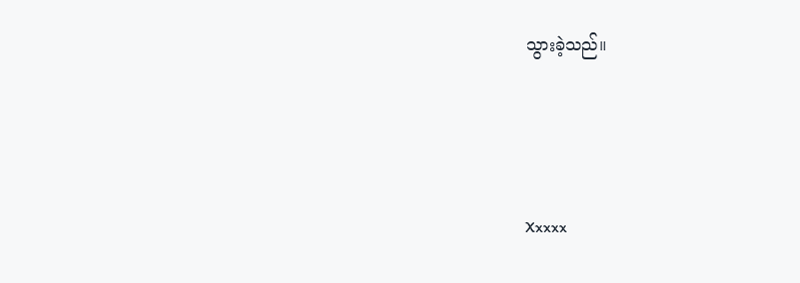သွားခဲ့သည်။




Xxxxx